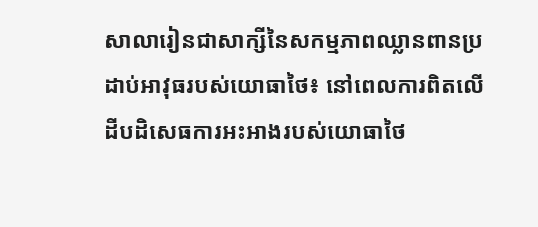សាលារៀនជាសាក្សីនៃសកម្មភាពឈ្លានពានប្រដាប់អាវុធរបស់យោធាថៃ៖ នៅពេលការពិតលើដីបដិសេធការអះអាងរបស់យោធាថៃ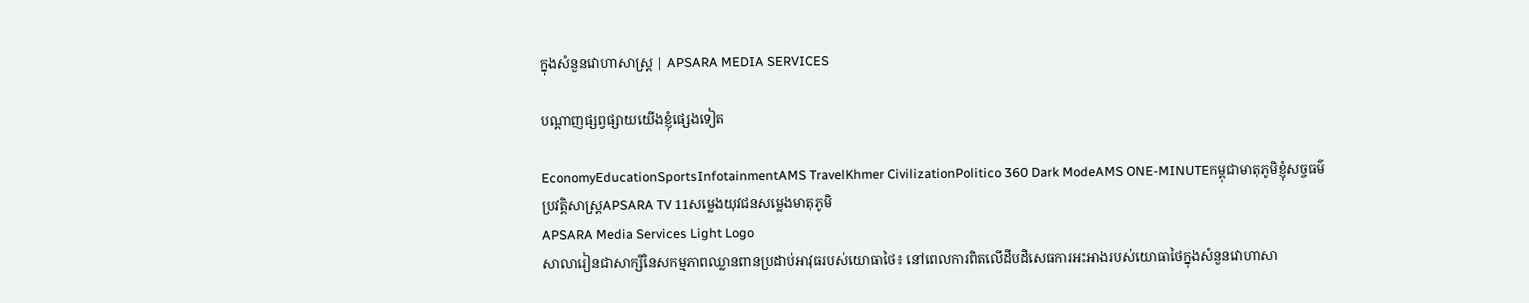ក្នុងសំនួនវោហាសាស្ត្រ | APSARA MEDIA SERVICES

បណ្ដាញផ្សព្វផ្សាយយើងខ្ញុំផ្សេងទៀត

EconomyEducationSportsInfotainmentAMS TravelKhmer CivilizationPolitico 360 Dark ModeAMS ONE-MINUTEកម្ពុជាមាតុភូមិខ្ញុំសច្ចធម៌ប្រវត្តិសាស្ត្រAPSARA TV 11សម្លេងយុវជនសម្លេងមាតុភូមិ
APSARA Media Services Light Logo
សាលារៀនជាសាក្សីនៃសកម្មភាពឈ្លានពានប្រដាប់អាវុធរបស់យោធាថៃ៖ នៅពេលការពិតលើដីបដិសេធការអះអាងរបស់យោធាថៃក្នុងសំនួនវោហាសា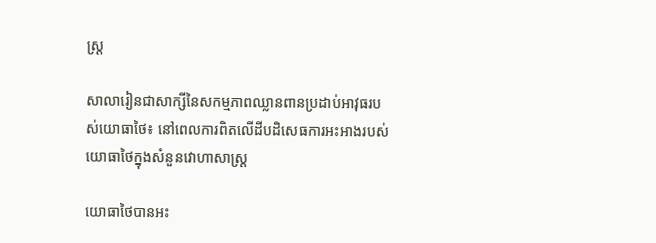ស្ត្រ

សាលារៀនជាសាក្សីនៃសកម្មភាពឈ្លានពានប្រដាប់អាវុធរបស់យោធាថៃ៖ នៅពេលការពិតលើដីបដិសេធការអះអាងរបស់យោធាថៃក្នុងសំនួនវោហាសាស្ត្រ

យោធាថៃបានអះ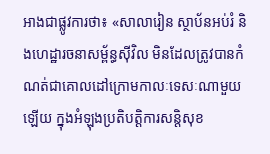អាងជាផ្លូវការថា៖ «សាលារៀន ស្ថាប័នអប់រំ និងហេដ្ឋារចនាសម្ព័ន្ធស៊ីវិល មិនដែលត្រូវបានកំណត់ជាគោលដៅក្រោមកាលៈទេសៈណាមួយឡើយ ក្នុងអំឡុងប្រតិបត្តិការសន្តិសុខ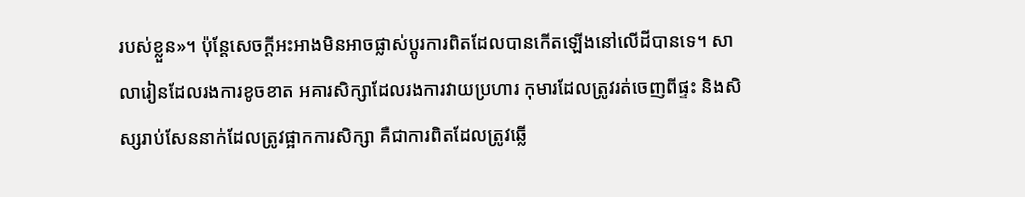របស់ខ្លួន»។ ប៉ុន្តែសេចក្តីអះអាងមិនអាចផ្លាស់ប្តូរការពិតដែលបានកើតឡើងនៅលើដីបានទេ។ សាលារៀនដែលរងការខូចខាត អគារសិក្សាដែលរងការវាយប្រហារ កុមារដែលត្រូវរត់ចេញពីផ្ទះ និងសិស្សរាប់សែននាក់ដែលត្រូវផ្អាកការសិក្សា គឺជាការពិតដែលត្រូវឆ្លើ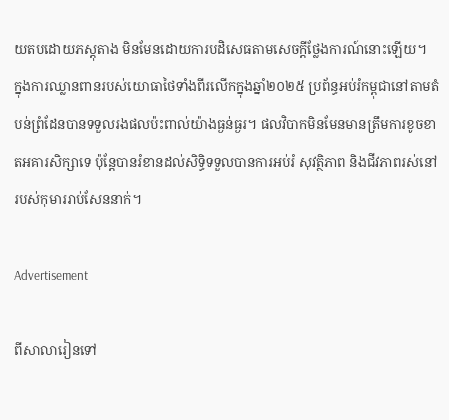យតបដោយភស្តុតាង មិនមែនដោយការបដិសេធតាមសេចក្តីថ្លែងការណ៍នោះឡើយ។
ក្នុងការឈ្លានពានរបស់យោធាថៃទាំងពីរលើកក្នុងឆ្នាំ២០២៥ ប្រព័ន្ធអប់រំកម្ពុជានៅតាមតំបន់ព្រំដែនបានទទួលរងផលប៉ះពាល់យ៉ាងធ្ងន់ធ្ងរ។ ផលវិបាកមិនមែនមានត្រឹមការខូចខាតអគារសិក្សាទេ ប៉ុន្តែបានរំខានដល់សិទ្ធិទទួលបានការអប់រំ សុវត្ថិភាព និងជីវភាពរស់នៅរបស់កុមាររាប់សែននាក់។

Advertisement

ពីសាលារៀនទៅ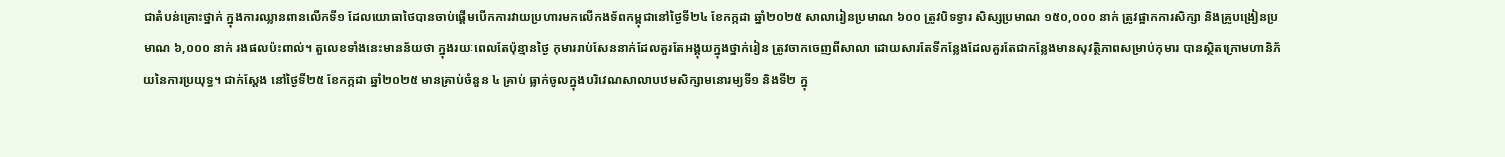ជាតំបន់គ្រោះថ្នាក់ ក្នុងការឈ្លានពានលើកទី១ ដែលយោធាថៃបានចាប់ផ្តើមបើកការវាយប្រហារមកលើកងទ័ពកម្ពុជានៅថ្ងៃទី២៤ ខែកក្កដា ឆ្នាំ២០២៥ សាលារៀនប្រមាណ ៦០០ ត្រូវបិទទ្វារ សិស្សប្រមាណ ១៥០,០០០ នាក់ ត្រូវផ្អាកការសិក្សា និងគ្រូបង្រៀនប្រមាណ ៦,០០០ នាក់ រងផលប៉ះពាល់។ តួលេខទាំងនេះមានន័យថា ក្នុងរយៈពេលតែប៉ុន្មានថ្ងៃ កុមាររាប់សែននាក់ដែលគួរតែអង្គុយក្នុងថ្នាក់រៀន ត្រូវចាកចេញពីសាលា ដោយសារតែទីកន្លែងដែលគួរតែជាកន្លែងមានសុវត្ថិភាពសម្រាប់កុមារ បានស្ថិតក្រោមហានិភ័យនៃការប្រយុទ្ធ។ ជាក់ស្តែង នៅថ្ងៃទី២៥ ខែកក្កដា ឆ្នាំ២០២៥ មានគ្រាប់ចំនួន ៤ គ្រាប់ ធ្លាក់ចូលក្នុងបរិវេណសាលាបឋមសិក្សាមនោរម្យទី១ និងទី២ ក្នុ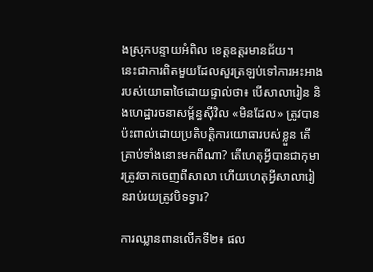ងស្រុកបន្ទាយអំពិល ខេត្តឧត្តរមានជ័យ។
នេះជាការពិតមួយដែលសួរត្រឡប់ទៅការអះអាងរបស់យោធាថៃដោយផ្ទាល់ថា៖ បើសាលារៀន និងហេដ្ឋារចនាសម្ព័ន្ធស៊ីវិល «មិនដែល» ត្រូវបានប៉ះពាល់ដោយប្រតិបត្តិការយោធារបស់ខ្លួន តើគ្រាប់ទាំងនោះមកពីណា? តើហេតុអ្វីបានជាកុមារត្រូវចាកចេញពីសាលា ហើយហេតុអ្វីសាលារៀនរាប់រយត្រូវបិទទ្វារ?

ការឈ្លានពានលើកទី២៖ ផល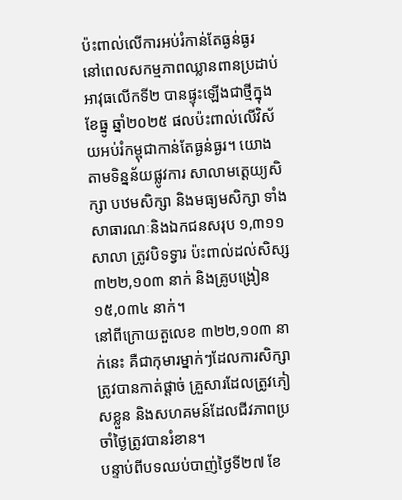ប៉ះពាល់លើការអប់រំកាន់តែធ្ងន់ធ្ងរ
នៅពេលសកម្មភាពឈ្លានពានប្រដាប់អាវុធលើកទី២ បានផ្ទុះឡើងជាថ្មីក្នុងខែធ្នូ ឆ្នាំ២០២៥ ផលប៉ះពាល់លើវិស័យអប់រំកម្ពុជាកាន់តែធ្ងន់ធ្ងរ។ យោងតាមទិន្នន័យផ្លូវការ សាលាមត្តេយ្យសិក្សា បឋមសិក្សា និងមធ្យមសិក្សា ទាំងសាធារណៈនិងឯកជនសរុប ១,៣១១ សាលា ត្រូវបិទទ្វារ ប៉ះពាល់ដល់សិស្ស ៣២២,១០៣ នាក់ និងគ្រូបង្រៀន ១៥,០៣៤ នាក់។
នៅពីក្រោយតួលេខ ៣២២,១០៣ នាក់នេះ គឺជាកុមារម្នាក់ៗដែលការសិក្សាត្រូវបានកាត់ផ្តាច់ គ្រួសារដែលត្រូវភៀសខ្លួន និងសហគមន៍ដែលជីវភាពប្រចាំថ្ងៃត្រូវបានរំខាន។
បន្ទាប់ពីបទឈប់បាញ់ថ្ងៃទី២៧ ខែ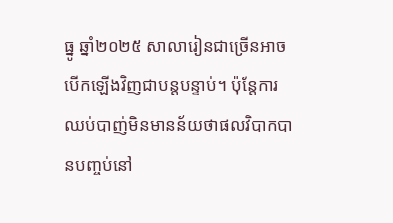ធ្នូ ឆ្នាំ២០២៥ សាលារៀនជាច្រើនអាចបើកឡើងវិញជាបន្តបន្ទាប់។ ប៉ុន្តែការឈប់បាញ់មិនមានន័យថាផលវិបាកបានបញ្ចប់នៅ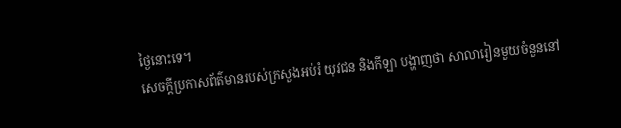ថ្ងៃនោះទេ។
សេចក្តីប្រកាសព័ត៌មានរបស់ក្រសួងអប់រំ យុវជន និងកីឡា បង្ហាញថា សាលារៀនមួយចំនួននៅ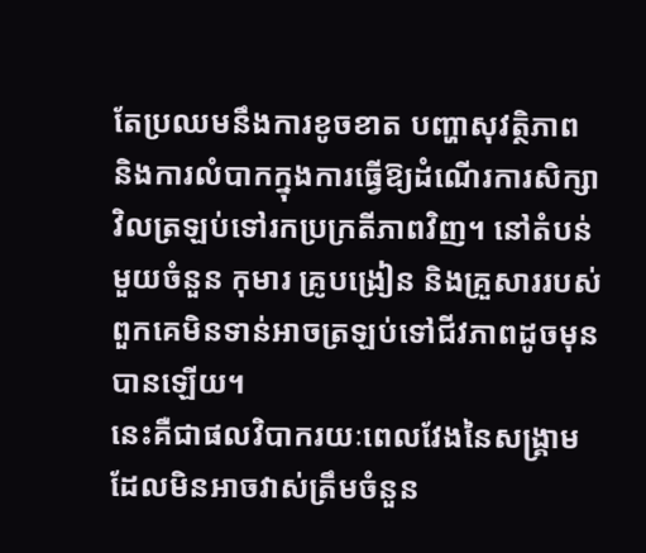តែប្រឈមនឹងការខូចខាត បញ្ហាសុវត្ថិភាព និងការលំបាកក្នុងការធ្វើឱ្យដំណើរការសិក្សាវិលត្រឡប់ទៅរកប្រក្រតីភាពវិញ។ នៅតំបន់មួយចំនួន កុមារ គ្រូបង្រៀន និងគ្រួសាររបស់ពួកគេមិនទាន់អាចត្រឡប់ទៅជីវភាពដូចមុនបានឡើយ។
នេះគឺជាផលវិបាករយៈពេលវែងនៃសង្គ្រាមដែលមិនអាចវាស់ត្រឹមចំនួន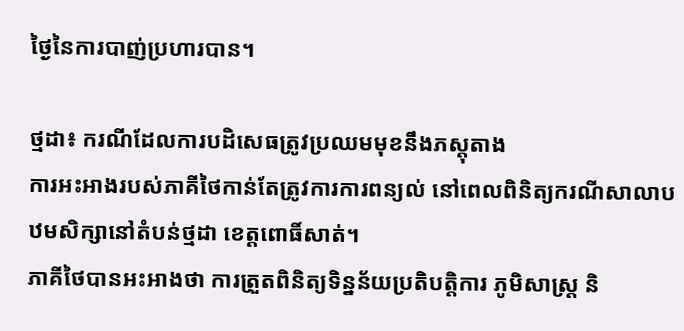ថ្ងៃនៃការបាញ់ប្រហារបាន។

ថ្មដា៖ ករណីដែលការបដិសេធត្រូវប្រឈមមុខនឹងភស្តុតាង
ការអះអាងរបស់ភាគីថៃកាន់តែត្រូវការការពន្យល់ នៅពេលពិនិត្យករណីសាលាបឋមសិក្សានៅតំបន់ថ្មដា ខេត្តពោធិ៍សាត់។
ភាគីថៃបានអះអាងថា ការត្រួតពិនិត្យទិន្នន័យប្រតិបត្តិការ ភូមិសាស្ត្រ និ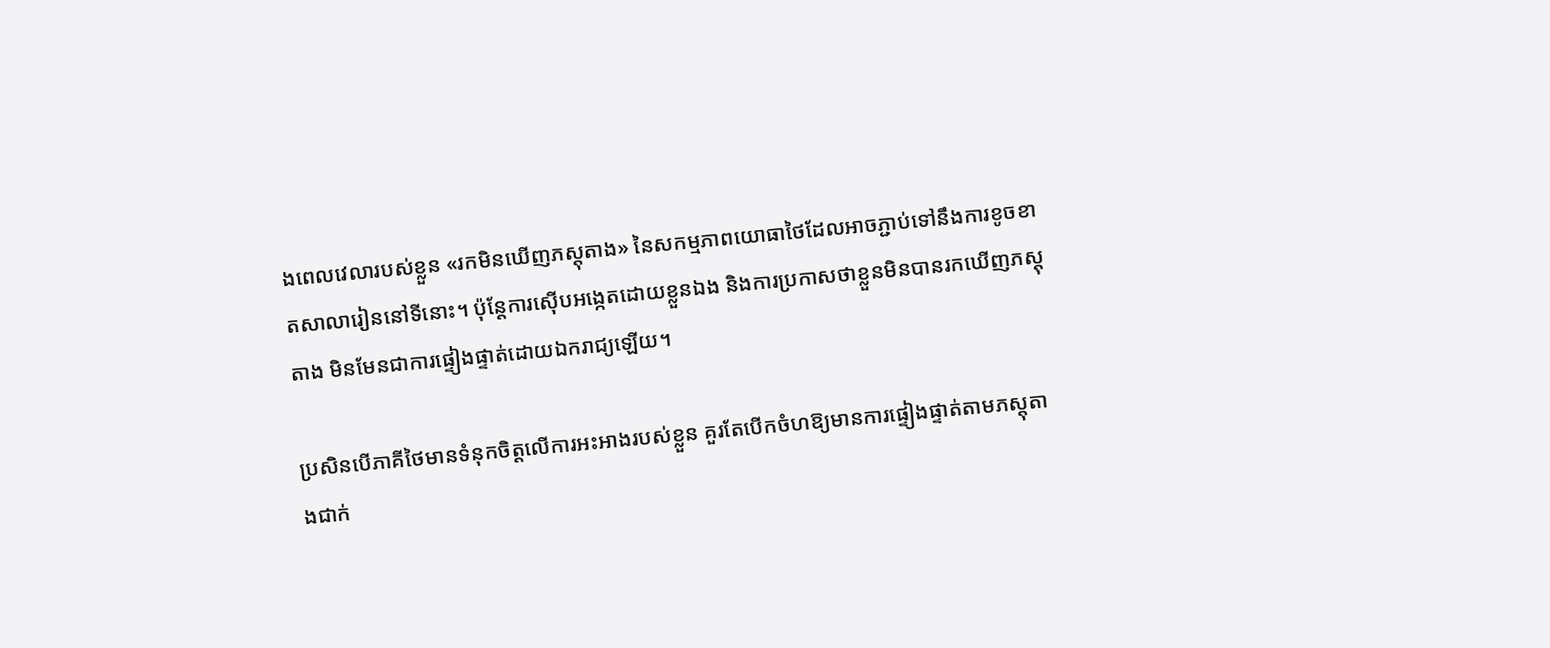ងពេលវេលារបស់ខ្លួន «រកមិនឃើញភស្តុតាង» នៃសកម្មភាពយោធាថៃដែលអាចភ្ជាប់ទៅនឹងការខូចខាតសាលារៀននៅទីនោះ។ ប៉ុន្តែការស៊ើបអង្កេតដោយខ្លួនឯង និងការប្រកាសថាខ្លួនមិនបានរកឃើញភស្តុតាង មិនមែនជាការផ្ទៀងផ្ទាត់ដោយឯករាជ្យឡើយ។

ប្រសិនបើភាគីថៃមានទំនុកចិត្តលើការអះអាងរបស់ខ្លួន គួរតែបើកចំហឱ្យមានការផ្ទៀងផ្ទាត់តាមភស្តុតាងជាក់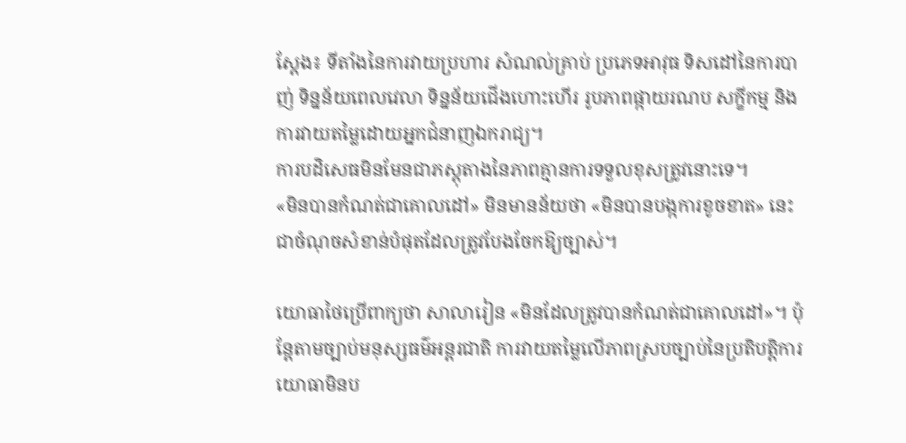ស្តែង៖ ទីតាំងនៃការវាយប្រហារ សំណល់គ្រាប់ ប្រភេទអាវុធ ទិសដៅនៃការបាញ់ ទិន្នន័យពេលវេលា ទិន្នន័យជើងហោះហើរ រូបភាពផ្កាយរណប សក្ខីកម្ម និងការវាយតម្លៃដោយអ្នកជំនាញឯករាជ្យ។
ការបដិសេធមិនមែនជាភស្តុតាងនៃភាពគ្មានការទទួលខុសត្រូវនោះទេ។
«មិនបានកំណត់ជាគោលដៅ» មិនមានន័យថា «មិនបានបង្កការខូចខាត» នេះជាចំណុចសំខាន់បំផុតដែលត្រូវបែងចែកឱ្យច្បាស់។

យោធាថៃប្រើពាក្យថា សាលារៀន «មិនដែលត្រូវបានកំណត់ជាគោលដៅ»។ ប៉ុន្តែតាមច្បាប់មនុស្សធម៌អន្តរជាតិ ការវាយតម្លៃលើភាពស្របច្បាប់នៃប្រតិបត្តិការយោធាមិនប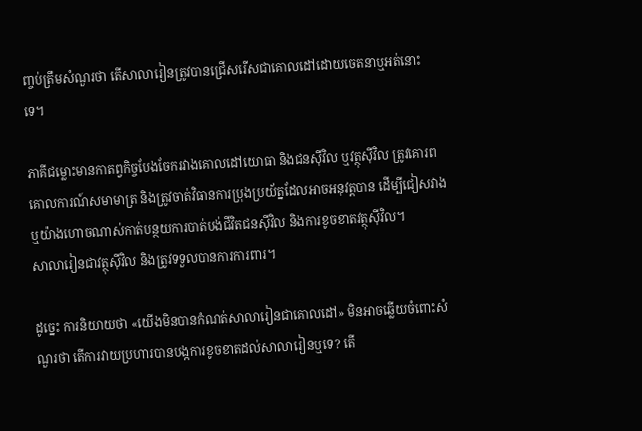ញ្ចប់ត្រឹមសំណួរថា តើសាលារៀនត្រូវបានជ្រើសរើសជាគោលដៅដោយចេតនាឬអត់នោះទេ។

ភាគីជម្លោះមានកាតព្វកិច្ចបែងចែករវាងគោលដៅយោធា និងជនស៊ីវិល ឬវត្ថុស៊ីវិល ត្រូវគោរពគោលការណ៍សមាមាត្រ និងត្រូវចាត់វិធានការប្រុងប្រយ័ត្នដែលអាចអនុវត្តបាន ដើម្បីជៀសវាង ឬយ៉ាងហោចណាស់កាត់បន្ថយការបាត់បង់ជីវិតជនស៊ីវិល និងការខូចខាតវត្ថុស៊ីវិល។
សាលារៀនជាវត្ថុស៊ីវិល និងត្រូវទទួលបានការការពារ។

ដូច្នេះ ការនិយាយថា «យើងមិនបានកំណត់សាលារៀនជាគោលដៅ» មិនអាចឆ្លើយចំពោះសំណួរថា តើការវាយប្រហារបានបង្កការខូចខាតដល់សាលារៀនឬទេ? តើ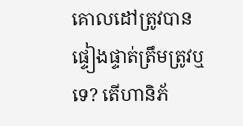គោលដៅត្រូវបានផ្ទៀងផ្ទាត់ត្រឹមត្រូវឬទេ? តើហានិភ័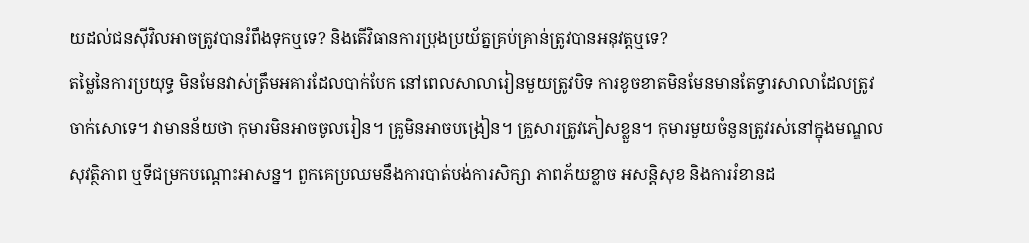យដល់ជនស៊ីវិលអាចត្រូវបានរំពឹងទុកឬទេ? និងតើវិធានការប្រុងប្រយ័ត្នគ្រប់គ្រាន់ត្រូវបានអនុវត្តឬទេ?
តម្លៃនៃការប្រយុទ្ធ មិនមែនវាស់ត្រឹមអគារដែលបាក់បែក នៅពេលសាលារៀនមួយត្រូវបិទ ការខូចខាតមិនមែនមានតែទ្វារសាលាដែលត្រូវចាក់សោទេ។ វាមានន័យថា កុមារមិនអាចចូលរៀន។ គ្រូមិនអាចបង្រៀន។ គ្រួសារត្រូវភៀសខ្លួន។ កុមារមួយចំនួនត្រូវរស់នៅក្នុងមណ្ឌលសុវត្ថិភាព ឬទីជម្រកបណ្តោះអាសន្ន។ ពួកគេប្រឈមនឹងការបាត់បង់ការសិក្សា ភាពភ័យខ្លាច អសន្តិសុខ និងការរំខានដ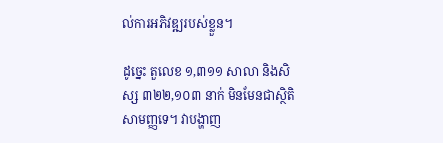ល់ការអភិវឌ្ឍរបស់ខ្លួន។

ដូច្នេះ តួលេខ ១,៣១១ សាលា និងសិស្ស ៣២២,១០៣ នាក់ មិនមែនជាស្ថិតិសាមញ្ញទេ។ វាបង្ហាញ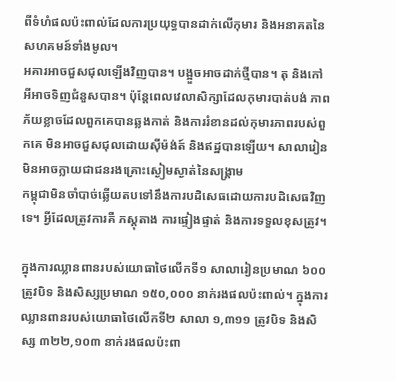ពីទំហំផលប៉ះពាល់ដែលការប្រយុទ្ធបានដាក់លើកុមារ និងអនាគតនៃសហគមន៍ទាំងមូល។
អគារអាចជួសជុលឡើងវិញបាន។ បង្អួចអាចដាក់ថ្មីបាន។ តុ និងកៅអីអាចទិញជំនួសបាន។ ប៉ុន្តែពេលវេលាសិក្សាដែលកុមារបាត់បង់ ភាពភ័យខ្លាចដែលពួកគេបានឆ្លងកាត់ និងការរំខានដល់កុមារភាពរបស់ពួកគេ មិនអាចជួសជុលដោយស៊ីម៉ង់ត៍ និងឥដ្ឋបានឡើយ។ សាលារៀនមិនអាចក្លាយជាជនរងគ្រោះស្ងៀមស្ងាត់នៃសង្គ្រាម
កម្ពុជាមិនចាំបាច់ឆ្លើយតបទៅនឹងការបដិសេធដោយការបដិសេធវិញទេ។ អ្វីដែលត្រូវការគឺ ភស្តុតាង ការផ្ទៀងផ្ទាត់ និងការទទួលខុសត្រូវ។

ក្នុងការឈ្លានពានរបស់យោធាថៃលើកទី១ សាលារៀនប្រមាណ ៦០០ ត្រូវបិទ និងសិស្សប្រមាណ ១៥០,០០០ នាក់រងផលប៉ះពាល់។ ក្នុងការឈ្លានពានរបស់យោធាថៃលើកទី២ សាលា ១,៣១១ ត្រូវបិទ និងសិស្ស ៣២២,១០៣ នាក់រងផលប៉ះពា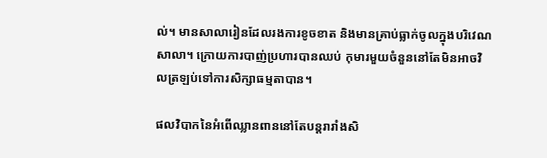ល់។ មានសាលារៀនដែលរងការខូចខាត និងមានគ្រាប់ធ្លាក់ចូលក្នុងបរិវេណសាលា។ ក្រោយការបាញ់ប្រហារបានឈប់ កុមារមួយចំនួននៅតែមិនអាចវិលត្រឡប់ទៅការសិក្សាធម្មតាបាន។

ផលវិបាកនៃអំពើឈ្លានពាននៅតែបន្តរារាំងសិ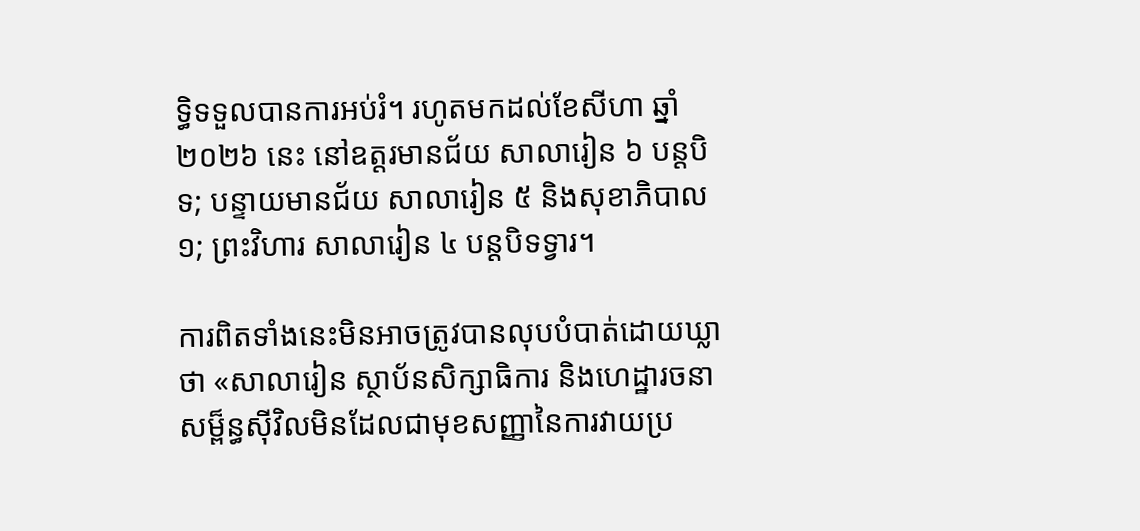ទ្ធិទទួលបានការអប់រំ។ រហូតមកដល់ខែសីហា ឆ្នាំ២០២៦ នេះ នៅឧត្តរមានជ័យ សាលារៀន ៦ បន្តបិទ; បន្ទាយមានជ័យ សាលារៀន ៥ និងសុខាភិបាល ១; ព្រះវិហារ សាលារៀន ៤ បន្តបិទទ្វារ។

ការពិតទាំងនេះមិនអាចត្រូវបានលុបបំបាត់ដោយឃ្លាថា «សាលារៀន ស្ថាប័នសិក្សាធិការ និងហេដ្ឋារចនាសម្ព៏ន្ធស៊ីវិលមិនដែលជាមុខសញ្ញានៃការវាយប្រ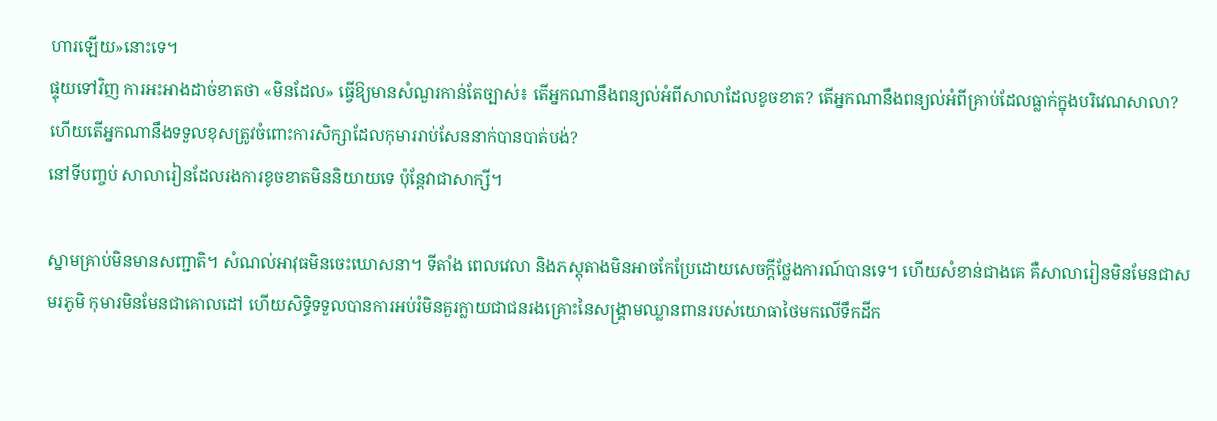ហារឡើយ»នោះទេ។
ផ្ទុយទៅវិញ ការអះអាងដាច់ខាតថា «មិនដែល» ធ្វើឱ្យមានសំណួរកាន់តែច្បាស់៖ តើអ្នកណានឹងពន្យល់អំពីសាលាដែលខូចខាត? តើអ្នកណានឹងពន្យល់អំពីគ្រាប់ដែលធ្លាក់ក្នុងបរិវេណសាលា? ហើយតើអ្នកណានឹងទទួលខុសត្រូវចំពោះការសិក្សាដែលកុមាររាប់សែននាក់បានបាត់បង់?
នៅទីបញ្ចប់ សាលារៀនដែលរងការខូចខាតមិននិយាយទេ ប៉ុន្តែវាជាសាក្សី។

ស្នាមគ្រាប់មិនមានសញ្ជាតិ។ សំណល់អាវុធមិនចេះឃោសនា។ ទីតាំង ពេលវេលា និងភស្តុតាងមិនអាចកែប្រែដោយសេចក្តីថ្លែងការណ៍បានទេ។ ហើយសំខាន់ជាងគេ គឺសាលារៀនមិនមែនជាសមរភូមិ កុមារមិនមែនជាគោលដៅ ហើយសិទ្ធិទទួលបានការអប់រំមិនគួរក្លាយជាជនរងគ្រោះនៃសង្គ្រាមឈ្លានពានរបស់យោធាថៃមកលើទឹកដីក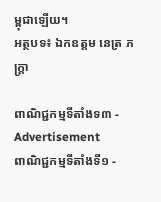ម្ពុជាឡើយ។
អត្ថបទ៖ ឯកឧត្តម នេត្រ ភក្ត្រា

ពាណិជ្ជកម្មទីតាំងទ៣ - Advertisement
ពាណិជ្ជកម្មទីតាំងទី១ -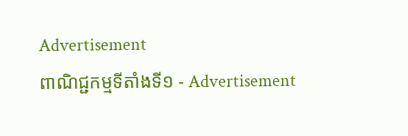Advertisement
ពាណិជ្ជកម្មទីតាំងទី១ - Advertisement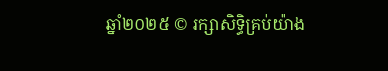ឆ្នាំ២០២៥ © រក្សាសិទ្ធិគ្រប់យ៉ាង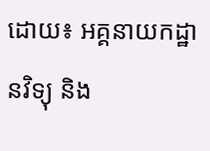ដោយ៖ អគ្គនាយកដ្ឋានវិទ្យុ និង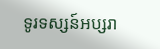ទូរទស្សន៍អប្សរា